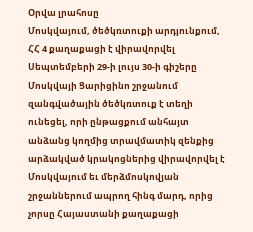Օրվա լրահոսը
Մոսկվայում, ծեծկռտուքի արդյունքում, ՀՀ 4 քաղաքացի է վիրավորվել
Սեպտեմբերի 29-ի լույս 30-ի գիշերը Մոսկվայի Ցարիցինո շրջանում զանգվածային ծեծկռտուք է տեղի ունեցել, որի ընթացքում անհայտ անձանց կողմից տրավմատիկ զենքից արձակված կրակոցներից վիրավորվել է Մոսկվայում եւ մերձմոսկովյան շրջաններում ապրող հինգ մարդ, որից չորսը Հայաստանի քաղաքացի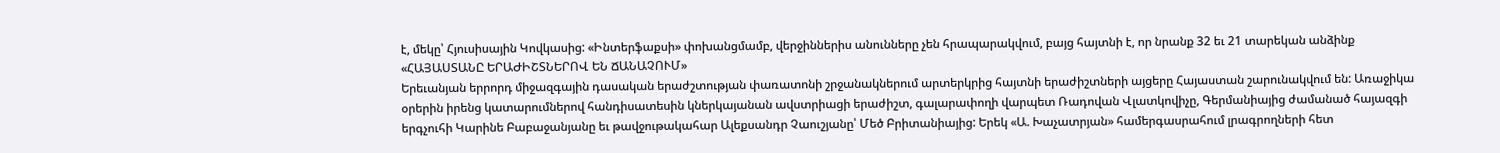է, մեկը՝ Հյուսիսային Կովկասից: «Ինտերֆաքսի» փոխանցմամբ, վերջիններիս անունները չեն հրապարակվում, բայց հայտնի է, որ նրանք 32 եւ 21 տարեկան անձինք
«ՀԱՅԱՍՏԱՆԸ ԵՐԱԺԻՇՏՆԵՐՈՎ ԵՆ ՃԱՆԱՉՈՒՄ»
Երեւանյան երրորդ միջազգային դասական երաժշտության փառատոնի շրջանակներում արտերկրից հայտնի երաժիշտների այցերը Հայաստան շարունակվում են: Առաջիկա օրերին իրենց կատարումներով հանդիսատեսին կներկայանան ավստրիացի երաժիշտ, գալարափողի վարպետ Ռադովան Վլատկովիչը, Գերմանիայից ժամանած հայազգի երգչուհի Կարինե Բաբաջանյանը եւ թավջութակահար Ալեքսանդր Չաուշյանը՝ Մեծ Բրիտանիայից: Երեկ «Ա. Խաչատրյան» համերգասրահում լրագրողների հետ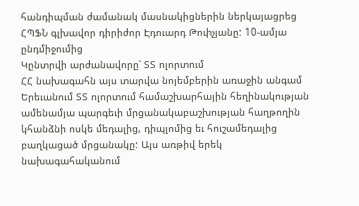հանդիպման ժամանակ մասնակիցներին ներկայացրեց ՀՊՖՆ գլխավոր դիրիժոր Էդուարդ Թոփչյանը: 10-ամյա ընդմիջումից
Կընտրվի արժանավորը՝ ՏՏ ոլորտում
ՀՀ նախագահն այս տարվա նոյեմբերին առաջին անգամ Երեւանում ՏՏ ոլորտում համաշխարհային հեղինակության ամենամյա պարգեւի մրցանակաբաշխության հաղթողին կհանձնի ոսկե մեդալից, դիպլոմից եւ հուշամեդալից բաղկացած մրցանակը: Այս առթիվ երեկ նախագահականում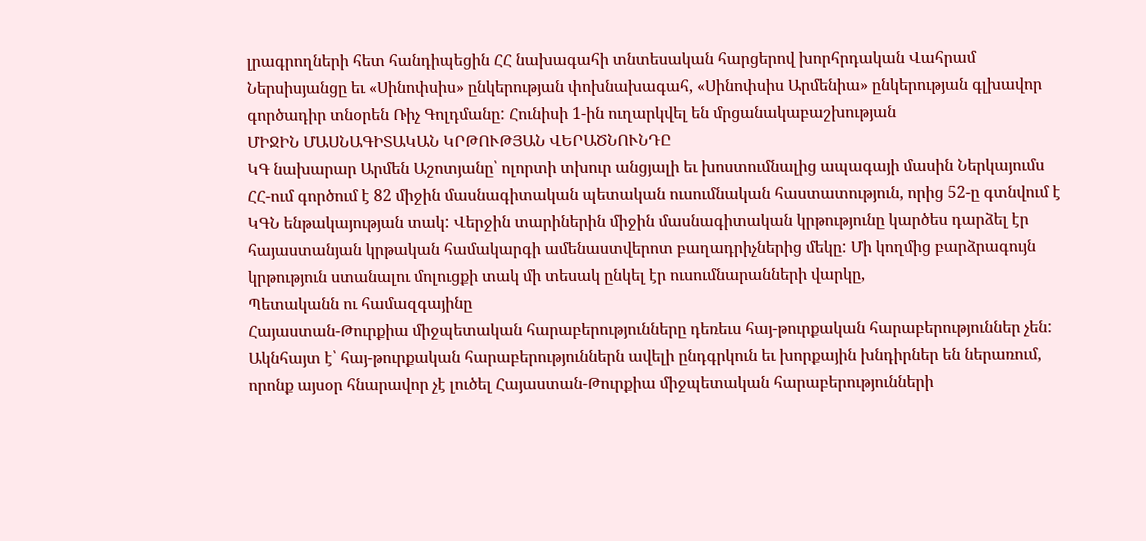լրագրողների հետ հանդիպեցին ՀՀ նախագահի տնտեսական հարցերով խորհրդական Վահրամ Ներսիսյանցը եւ «Սինոփսիս» ընկերության փոխնախագահ, «Սինոփսիս Արմենիա» ընկերության գլխավոր գործադիր տնօրեն Ռիչ Գոլդմանը: Հունիսի 1-ին ուղարկվել են մրցանակաբաշխության
ՄԻՋԻՆ ՄԱՍՆԱԳԻՏԱԿԱՆ ԿՐԹՈՒԹՅԱՆ ՎԵՐԱԾՆՈՒՆԴԸ
ԿԳ նախարար Արմեն Աշոտյանը՝ ոլորտի տխուր անցյալի եւ խոստումնալից ապագայի մասին Ներկայումս ՀՀ-ում գործում է 82 միջին մասնագիտական պետական ուսումնական հաստատություն, որից 52-ը գտնվում է ԿԳՆ ենթակայության տակ: Վերջին տարիներին միջին մասնագիտական կրթությունը կարծես դարձել էր հայաստանյան կրթական համակարգի ամենաստվերոտ բաղադրիչներից մեկը: Մի կողմից բարձրագույն կրթություն ստանալու մոլուցքի տակ մի տեսակ ընկել էր ուսումնարանների վարկը,
Պետականն ու համազգայինը
Հայաստան-Թուրքիա միջպետական հարաբերությունները դեռեւս հայ-թուրքական հարաբերություններ չեն: Ակնհայտ է՝ հայ-թուրքական հարաբերություններն ավելի ընդգրկուն եւ խորքային խնդիրներ են ներառում, որոնք այսօր հնարավոր չէ լուծել Հայաստան-Թուրքիա միջպետական հարաբերությունների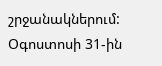շրջանակներում: Օգոստոսի 31-ին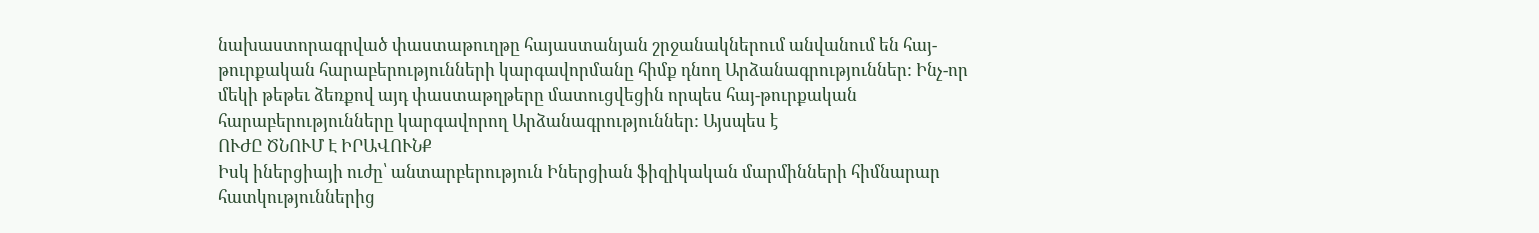նախաստորագրված փաստաթուղթը հայաստանյան շրջանակներում անվանում են հայ-թուրքական հարաբերությունների կարգավորմանը հիմք դնող Արձանագրություններ: Ինչ-որ մեկի թեթեւ ձեռքով այդ փաստաթղթերը մատուցվեցին որպես հայ-թուրքական հարաբերությունները կարգավորող Արձանագրություններ: Այսպես է
ՈՒԺԸ ԾՆՈՒՄ Է ԻՐԱՎՈՒՆՔ
Իսկ իներցիայի ուժը՝ անտարբերություն Իներցիան ֆիզիկական մարմինների հիմնարար հատկություններից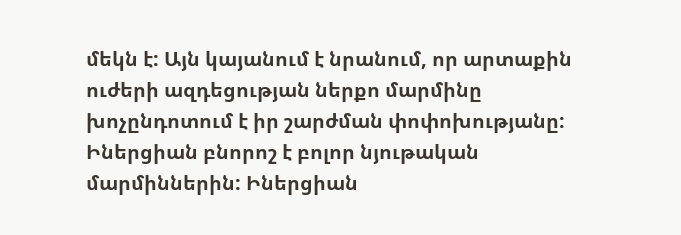մեկն է: Այն կայանում է նրանում, որ արտաքին ուժերի ազդեցության ներքո մարմինը խոչընդոտում է իր շարժման փոփոխությանը: Իներցիան բնորոշ է բոլոր նյութական մարմիններին: Իներցիան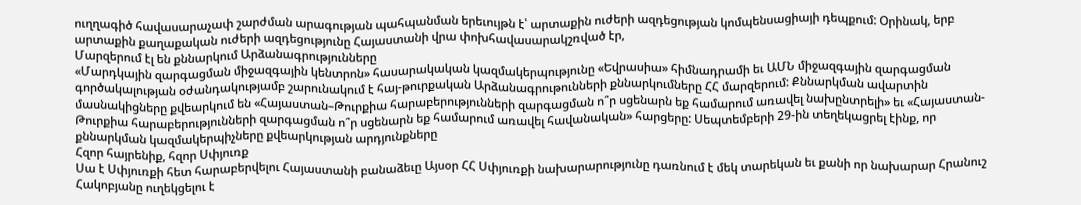ուղղագիծ հավասարաչափ շարժման արագության պահպանման երեւույթն է՝ արտաքին ուժերի ազդեցության կոմպենսացիայի դեպքում: Օրինակ, երբ արտաքին քաղաքական ուժերի ազդեցությունը Հայաստանի վրա փոխհավասարակշռված էր,
Մարզերում էլ են քննարկում Արձանագրությունները
«Մարդկային զարգացման միջազգային կենտրոն» հասարակական կազմակերպությունը «Եվրասիա» հիմնադրամի եւ ԱՄՆ միջազգային զարգացման գործակալության օժանդակությամբ շարունակում է հայ-թուրքական Արձանագրութունների քննարկումները ՀՀ մարզերում: Քննարկման ավարտին մասնակիցները քվեարկում են «Հայաստան–Թուրքիա հարաբերությունների զարգացման ո՞ր սցենարն եք համարում առավել նախընտրելի» եւ «Հայաստան-Թուրքիա հարաբերությունների զարգացման ո՞ր սցենարն եք համարում առավել հավանական» հարցերը: Սեպտեմբերի 29-ին տեղեկացրել էինք, որ քննարկման կազմակերպիչները քվեարկության արդյունքները
Հզոր հայրենիք, հզոր Սփյուռք
Սա է Սփյուռքի հետ հարաբերվելու Հայաստանի բանաձեւը Այսօր ՀՀ Սփյուռքի նախարարությունը դառնում է մեկ տարեկան եւ քանի որ նախարար Հրանուշ Հակոբյանը ուղեկցելու է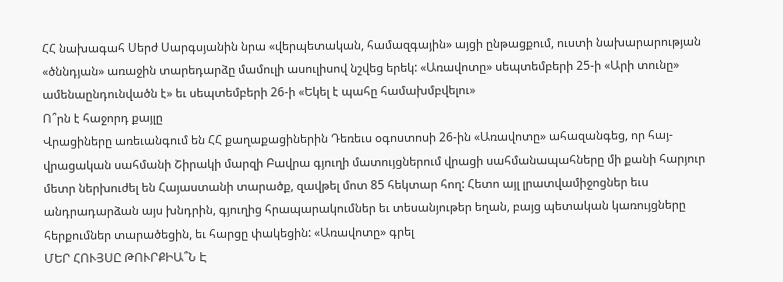ՀՀ նախագահ Սերժ Սարգսյանին նրա «վերպետական, համազգային» այցի ընթացքում, ուստի նախարարության «ծննդյան» առաջին տարեդարձը մամուլի ասուլիսով նշվեց երեկ: «Առավոտը» սեպտեմբերի 25-ի «Արի տունը» ամենաընդունվածն է» եւ սեպտեմբերի 26-ի «Եկել է պահը համախմբվելու»
Ո՞րն է հաջորդ քայլը
Վրացիները առեւանգում են ՀՀ քաղաքացիներին Դեռեւս օգոստոսի 26-ին «Առավոտը» ահազանգեց, որ հայ-վրացական սահմանի Շիրակի մարզի Բավրա գյուղի մատույցներում վրացի սահմանապահները մի քանի հարյուր մետր ներխուժել են Հայաստանի տարածք, զավթել մոտ 85 հեկտար հող: Հետո այլ լրատվամիջոցներ եւս անդրադարձան այս խնդրին, գյուղից հրապարակումներ եւ տեսանյութեր եղան, բայց պետական կառույցները հերքումներ տարածեցին, եւ հարցը փակեցին: «Առավոտը» գրել
ՄԵՐ ՀՈՒՅՍԸ ԹՈՒՐՔԻԱ՞Ն Է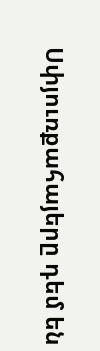Սփյուռքահայերը դեմ են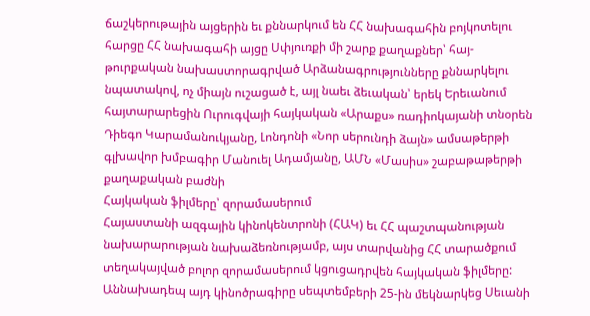ճաշկերութային այցերին եւ քննարկում են ՀՀ նախագահին բոյկոտելու հարցը ՀՀ նախագահի այցը Սփյուռքի մի շարք քաղաքներ՝ հայ-թուրքական նախաստորագրված Արձանագրությունները քննարկելու նպատակով, ոչ միայն ուշացած է, այլ նաեւ ձեւական՝ երեկ Երեւանում հայտարարեցին Ուրուգվայի հայկական «Արաքս» ռադիոկայանի տնօրեն Դիեգո Կարամանուկյանը, Լոնդոնի «Նոր սերունդի ձայն» ամսաթերթի գլխավոր խմբագիր Մանուել Ադամյանը, ԱՄՆ «Մասիս» շաբաթաթերթի քաղաքական բաժնի
Հայկական ֆիլմերը՝ զորամասերում
Հայաստանի ազգային կինոկենտրոնի (ՀԱԿ) եւ ՀՀ պաշտպանության նախարարության նախաձեռնությամբ, այս տարվանից ՀՀ տարածքում տեղակայված բոլոր զորամասերում կցուցադրվեն հայկական ֆիլմերը: Աննախադեպ այդ կինոծրագիրը սեպտեմբերի 25-ին մեկնարկեց Սեւանի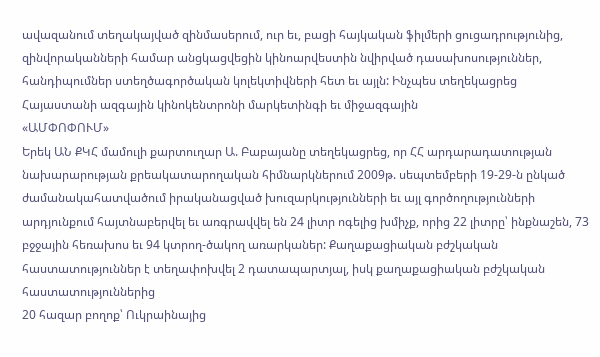ավազանում տեղակայված զինմասերում, ուր եւ, բացի հայկական ֆիլմերի ցուցադրությունից, զինվորականների համար անցկացվեցին կինոարվեստին նվիրված դասախոսություններ, հանդիպումներ ստեղծագործական կոլեկտիվների հետ եւ այլն: Ինչպես տեղեկացրեց Հայաստանի ազգային կինոկենտրոնի մարկետինգի եւ միջազգային
«ԱՄՓՈՓՈՒՄ»
Երեկ ԱՆ ՔԿՀ մամուլի քարտուղար Ա. Բաբայանը տեղեկացրեց, որ ՀՀ արդարադատության նախարարության քրեակատարողական հիմնարկներում 2009թ. սեպտեմբերի 19-29-ն ընկած ժամանակահատվածում իրականացված խուզարկությունների եւ այլ գործողությունների արդյունքում հայտնաբերվել եւ առգրավվել են 24 լիտր ոգելից խմիչք, որից 22 լիտրը՝ ինքնաշեն, 73 բջջային հեռախոս եւ 94 կտրող-ծակող առարկաներ: Քաղաքացիական բժշկական հաստատություններ է տեղափոխվել 2 դատապարտյալ, իսկ քաղաքացիական բժշկական հաստատություններից
20 հազար բողոք՝ Ուկրաինայից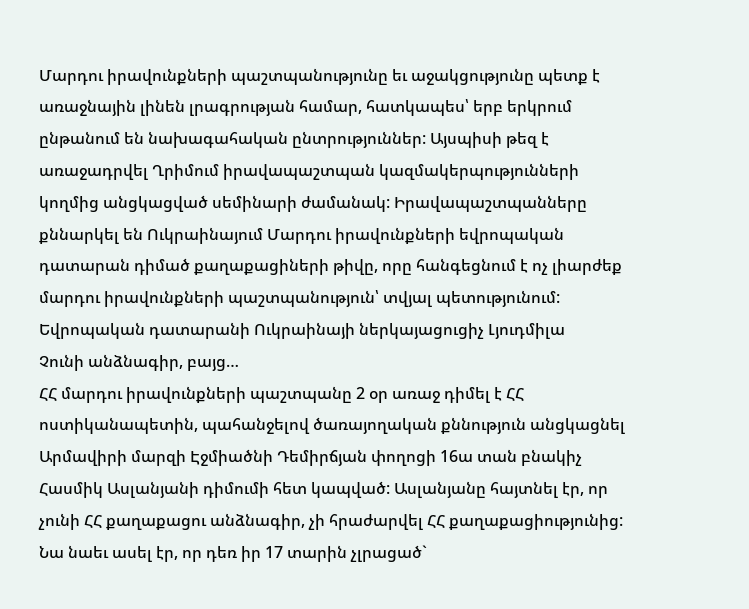Մարդու իրավունքների պաշտպանությունը եւ աջակցությունը պետք է առաջնային լինեն լրագրության համար, հատկապես՝ երբ երկրում ընթանում են նախագահական ընտրություններ: Այսպիսի թեզ է առաջադրվել Ղրիմում իրավապաշտպան կազմակերպությունների կողմից անցկացված սեմինարի ժամանակ: Իրավապաշտպանները քննարկել են Ուկրաինայում Մարդու իրավունքների եվրոպական դատարան դիմած քաղաքացիների թիվը, որը հանգեցնում է ոչ լիարժեք մարդու իրավունքների պաշտպանություն՝ տվյալ պետությունում: Եվրոպական դատարանի Ուկրաինայի ներկայացուցիչ Լյուդմիլա
Չունի անձնագիր, բայց…
ՀՀ մարդու իրավունքների պաշտպանը 2 օր առաջ դիմել է ՀՀ ոստիկանապետին, պահանջելով ծառայողական քննություն անցկացնել Արմավիրի մարզի Էջմիածնի Դեմիրճյան փողոցի 16ա տան բնակիչ Հասմիկ Ասլանյանի դիմումի հետ կապված: Ասլանյանը հայտնել էր, որ չունի ՀՀ քաղաքացու անձնագիր, չի հրաժարվել ՀՀ քաղաքացիությունից: Նա նաեւ ասել էր, որ դեռ իր 17 տարին չլրացած`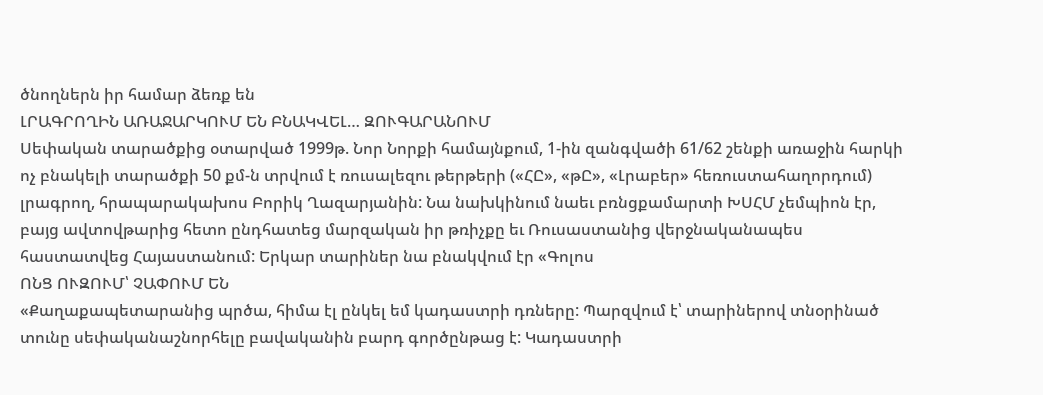ծնողներն իր համար ձեռք են
ԼՐԱԳՐՈՂԻՆ ԱՌԱՋԱՐԿՈՒՄ ԵՆ ԲՆԱԿՎԵԼ… ԶՈՒԳԱՐԱՆՈՒՄ
Սեփական տարածքից օտարված 1999թ. Նոր Նորքի համայնքում, 1-ին զանգվածի 61/62 շենքի առաջին հարկի ոչ բնակելի տարածքի 50 քմ-ն տրվում է ռուսալեզու թերթերի («ՀԸ», «թԸ», «Լրաբեր» հեռուստահաղորդում) լրագրող, հրապարակախոս Բորիկ Ղազարյանին: Նա նախկինում նաեւ բռնցքամարտի ԽՍՀՄ չեմպիոն էր, բայց ավտովթարից հետո ընդհատեց մարզական իր թռիչքը եւ Ռուսաստանից վերջնականապես հաստատվեց Հայաստանում: Երկար տարիներ նա բնակվում էր «Գոլոս
ՈՆՑ ՈՒԶՈՒՄ՝ ՉԱՓՈՒՄ ԵՆ
«Քաղաքապետարանից պրծա, հիմա էլ ընկել եմ կադաստրի դռները: Պարզվում է՝ տարիներով տնօրինած տունը սեփականաշնորհելը բավականին բարդ գործընթաց է: Կադաստրի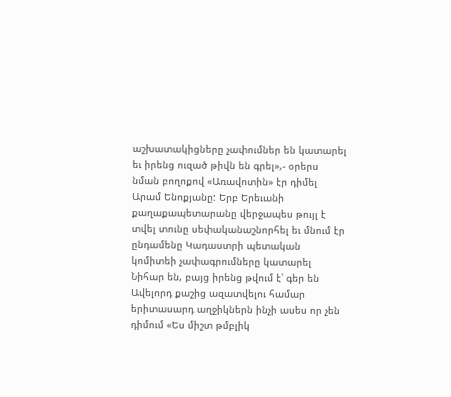աշխատակիցները չափումներ են կատարել եւ իրենց ուզած թիվն են գրել»,- օրերս նման բողոքով «Առավոտին» էր դիմել Արամ Ենոքյանը: Երբ Երեւանի քաղաքապետարանը վերջապես թույլ է տվել տունը սեփականաշնորհել եւ մնում էր ընդամենը Կադաստրի պետական կոմիտեի չափագրումները կատարել
Նիհար են, բայց իրենց թվում է՝ գեր են
Ավելորդ քաշից ազատվելու համար երիտասարդ աղջիկներն ինչի ասես որ չեն դիմում «Ես միշտ թմբլիկ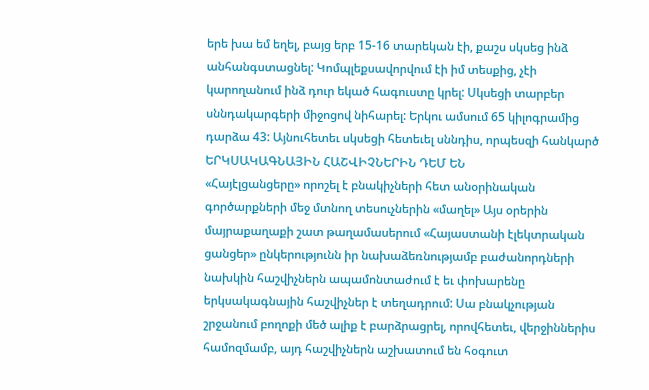երե խա եմ եղել, բայց երբ 15-16 տարեկան էի, քաշս սկսեց ինձ անհանգստացնել: Կոմպլեքսավորվում էի իմ տեսքից, չէի կարողանում ինձ դուր եկած հագուստը կրել: Սկսեցի տարբեր սննդակարգերի միջոցով նիհարել: Երկու ամսում 65 կիլոգրամից դարձա 43: Այնուհետեւ սկսեցի հետեւել սննդիս, որպեսզի հանկարծ
ԵՐԿՍԱԿԱԳՆԱՅԻՆ ՀԱՇՎԻՉՆԵՐԻՆ ԴԵՄ ԵՆ
«Հայէլցանցերը» որոշել է բնակիչների հետ անօրինական գործարքների մեջ մտնող տեսուչներին «մաղել» Այս օրերին մայրաքաղաքի շատ թաղամասերում «Հայաստանի էլեկտրական ցանցեր» ընկերությունն իր նախաձեռնությամբ բաժանորդների նախկին հաշվիչներն ապամոնտաժում է եւ փոխարենը երկսակագնային հաշվիչներ է տեղադրում: Սա բնակչության շրջանում բողոքի մեծ ալիք է բարձրացրել, որովհետեւ, վերջիններիս համոզմամբ, այդ հաշվիչներն աշխատում են հօգուտ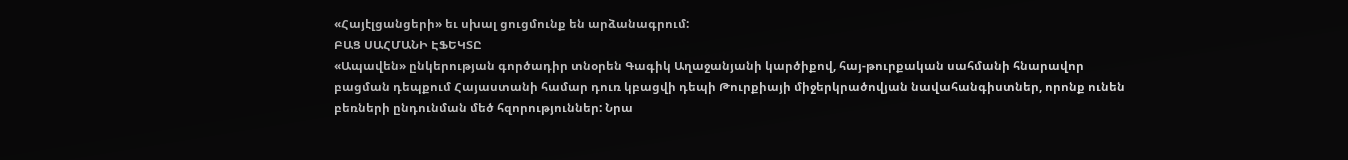«Հայէլցանցերի» եւ սխալ ցուցմունք են արձանագրում:
ԲԱՑ ՍԱՀՄԱՆԻ ԷՖԵԿՏԸ
«Ապավեն» ընկերության գործադիր տնօրեն Գագիկ Աղաջանյանի կարծիքով, հայ-թուրքական սահմանի հնարավոր բացման դեպքում Հայաստանի համար դուռ կբացվի դեպի Թուրքիայի միջերկրածովյան նավահանգիստներ, որոնք ունեն բեռների ընդունման մեծ հզորություններ: Նրա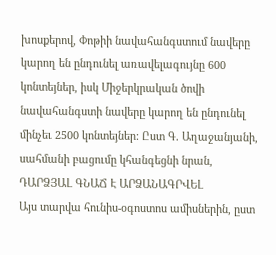խոսքերով, Փոթիի նավահանգստում նավերը կարող են ընդունել առավելագույնը 600 կոնտեյներ, իսկ Միջերկրական ծովի նավահանգստի նավերը կարող են ընդունել մինչեւ 2500 կոնտեյներ: Ըստ Գ. Աղաջանյանի, սահմանի բացումը կհանգեցնի նրան,
ԴԱՐՁՅԱԼ ԳՆԱՃ Է ԱՐՁԱՆԱԳՐՎԵԼ
Այս տարվա հունիս-օգոստոս ամիսներին, ըստ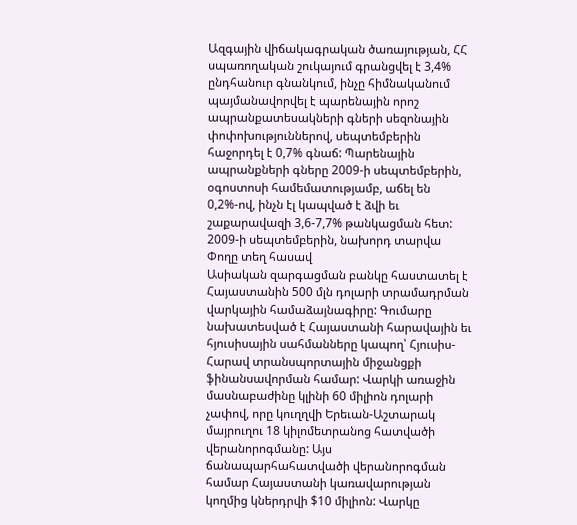Ազգային վիճակագրական ծառայության, ՀՀ սպառողական շուկայում գրանցվել է 3,4% ընդհանուր գնանկում, ինչը հիմնականում պայմանավորվել է պարենային որոշ ապրանքատեսակների գների սեզոնային փոփոխություններով, սեպտեմբերին հաջորդել է 0,7% գնաճ: Պարենային ապրանքների գները 2009-ի սեպտեմբերին, օգոստոսի համեմատությամբ, աճել են 0,2%-ով, ինչն էլ կապված է ձվի եւ շաքարավազի 3,6-7,7% թանկացման հետ: 2009-ի սեպտեմբերին, նախորդ տարվա
Փողը տեղ հասավ
Ասիական զարգացման բանկը հաստատել է Հայաստանին 500 մլն դոլարի տրամադրման վարկային համաձայնագիրը: Գումարը նախատեսված է Հայաստանի հարավային եւ հյուսիսային սահմանները կապող՝ Հյուսիս-Հարավ տրանսպորտային միջանցքի ֆինանսավորման համար: Վարկի առաջին մասնաբաժինը կլինի 60 միլիոն դոլարի չափով, որը կուղղվի Երեւան-Աշտարակ մայրուղու 18 կիլոմետրանոց հատվածի վերանորոգմանը: Այս ճանապարհահատվածի վերանորոգման համար Հայաստանի կառավարության կողմից կներդրվի $10 միլիոն: Վարկը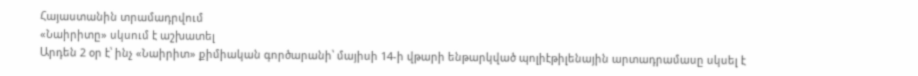Հայաստանին տրամադրվում
«Նաիրիտը» սկսում է աշխատել
Արդեն 2 օր է՝ ինչ «Նաիրիտ» քիմիական գործարանի՝ մայիսի 14-ի վթարի ենթարկված պոլիէթիլենային արտադրամասը սկսել է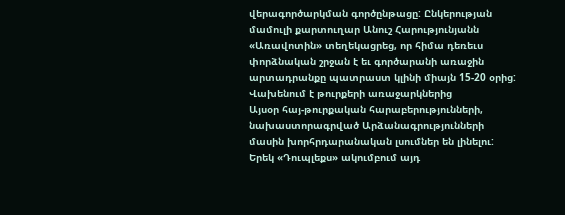վերագործարկման գործընթացը: Ընկերության մամուլի քարտուղար Անուշ Հարությունյանն «Առավոտին» տեղեկացրեց, որ հիմա դեռեւս փորձնական շրջան է եւ գործարանի առաջին արտադրանքը պատրաստ կլինի միայն 15-20 օրից:
Վախենում է թուրքերի առաջարկներից
Այսօր հայ-թուրքական հարաբերությունների, նախաստորագրված Արձանագրությունների մասին խորհրդարանական լսումներ են լինելու: Երեկ «Դուպլեքս» ակումբում այդ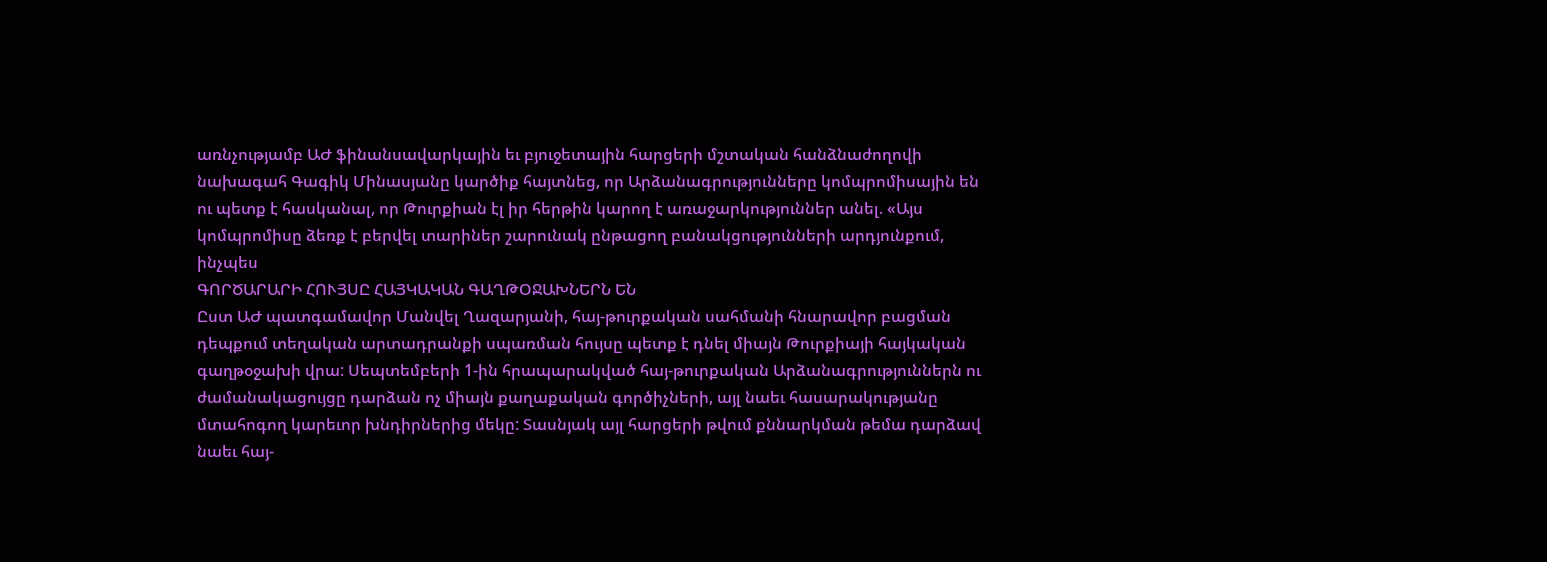առնչությամբ ԱԺ ֆինանսավարկային եւ բյուջետային հարցերի մշտական հանձնաժողովի նախագահ Գագիկ Մինասյանը կարծիք հայտնեց, որ Արձանագրությունները կոմպրոմիսային են ու պետք է հասկանալ, որ Թուրքիան էլ իր հերթին կարող է առաջարկություններ անել. «Այս կոմպրոմիսը ձեռք է բերվել տարիներ շարունակ ընթացող բանակցությունների արդյունքում, ինչպես
ԳՈՐԾԱՐԱՐԻ ՀՈՒՅՍԸ ՀԱՅԿԱԿԱՆ ԳԱՂԹՕՋԱԽՆԵՐՆ ԵՆ
Ըստ ԱԺ պատգամավոր Մանվել Ղազարյանի, հայ-թուրքական սահմանի հնարավոր բացման դեպքում տեղական արտադրանքի սպառման հույսը պետք է դնել միայն Թուրքիայի հայկական գաղթօջախի վրա: Սեպտեմբերի 1-ին հրապարակված հայ-թուրքական Արձանագրություններն ու ժամանակացույցը դարձան ոչ միայն քաղաքական գործիչների, այլ նաեւ հասարակությանը մտահոգող կարեւոր խնդիրներից մեկը: Տասնյակ այլ հարցերի թվում քննարկման թեմա դարձավ նաեւ հայ-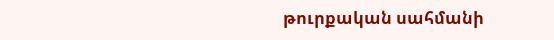թուրքական սահմանի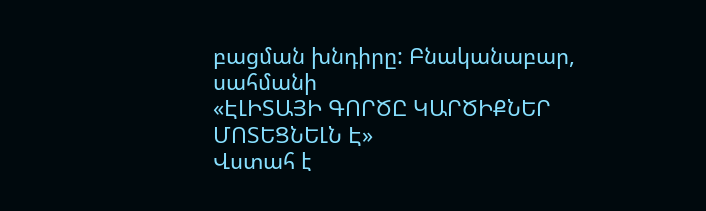բացման խնդիրը: Բնականաբար, սահմանի
«ԷԼԻՏԱՅԻ ԳՈՐԾԸ ԿԱՐԾԻՔՆԵՐ ՄՈՏԵՑՆԵԼՆ Է»
Վստահ է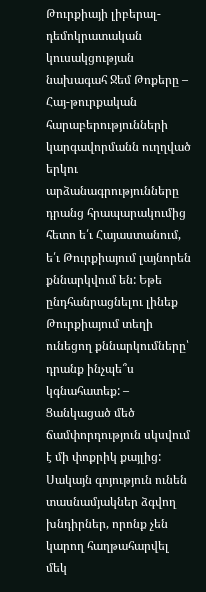Թուրքիայի լիբերալ-դեմոկրատական կուսակցության նախագահ Ջեմ Թոքերը – Հայ-թուրքական հարաբերությունների կարգավորմանն ուղղված երկու արձանագրությունները դրանց հրապարակումից հետո ե՛ւ Հայաստանում, ե՛ւ Թուրքիայում լայնորեն քննարկվում են: Եթե ընդհանրացնելու լինեք Թուրքիայում տեղի ունեցող քննարկումները՝ դրանք ինչպե՞ս կգնահատեք: – Ցանկացած մեծ ճամփորդություն սկսվում է մի փոքրիկ քայլից: Սակայն գոյություն ունեն տասնամյակներ ձգվող խնդիրներ, որոնք չեն կարող հաղթահարվել մեկ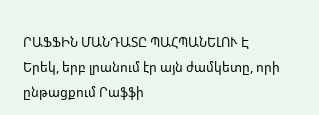ՐԱՖՖԻՆ ՄԱՆԴԱՏԸ ՊԱՀՊԱՆԵԼՈՒ Է
Երեկ, երբ լրանում էր այն ժամկետը, որի ընթացքում Րաֆֆի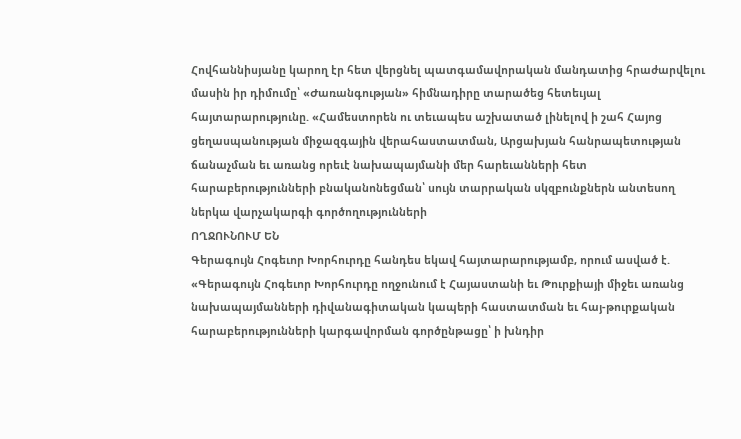Հովհաննիսյանը կարող էր հետ վերցնել պատգամավորական մանդատից հրաժարվելու մասին իր դիմումը՝ «Ժառանգության» հիմնադիրը տարածեց հետեւյալ հայտարարությունը. «Համեստորեն ու տեւապես աշխատած լինելով ի շահ Հայոց ցեղասպանության միջազգային վերահաստատման, Արցախյան հանրապետության ճանաչման եւ առանց որեւէ նախապայմանի մեր հարեւանների հետ հարաբերությունների բնականոնեցման՝ սույն տարրական սկզբունքներն անտեսող ներկա վարչակարգի գործողությունների
ՈՂՋՈՒՆՈՒՄ ԵՆ
Գերագույն Հոգեւոր Խորհուրդը հանդես եկավ հայտարարությամբ, որում ասված է. «Գերագույն Հոգեւոր Խորհուրդը ողջունում է Հայաստանի եւ Թուրքիայի միջեւ առանց նախապայմանների դիվանագիտական կապերի հաստատման եւ հայ-թուրքական հարաբերությունների կարգավորման գործընթացը՝ ի խնդիր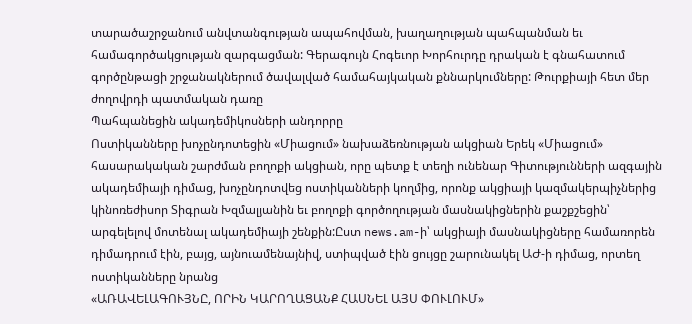տարածաշրջանում անվտանգության ապահովման, խաղաղության պահպանման եւ համագործակցության զարգացման: Գերագույն Հոգեւոր Խորհուրդը դրական է գնահատում գործընթացի շրջանակներում ծավալված համահայկական քննարկումները: Թուրքիայի հետ մեր ժողովրդի պատմական դառը
Պահպանեցին ակադեմիկոսների անդորրը
Ոստիկանները խոչընդոտեցին «Միացում» նախաձեռնության ակցիան Երեկ «Միացում» հասարակական շարժման բողոքի ակցիան, որը պետք է տեղի ունենար Գիտությունների ազգային ակադեմիայի դիմաց, խոչընդոտվեց ոստիկանների կողմից, որոնք ակցիայի կազմակերպիչներից կինոռեժիսոր Տիգրան Խզմալյանին եւ բողոքի գործողության մասնակիցներին քաշքշեցին՝ արգելելով մոտենալ ակադեմիայի շենքին:Ըստ news.am-ի՝ ակցիայի մասնակիցները համառորեն դիմադրում էին, բայց, այնուամենայնիվ, ստիպված էին ցույցը շարունակել ԱԺ-ի դիմաց, որտեղ ոստիկանները նրանց
«ԱՌԱՎԵԼԱԳՈՒՅՆԸ, ՈՐԻՆ ԿԱՐՈՂԱՑԱՆՔ ՀԱՍՆԵԼ ԱՅՍ ՓՈՒԼՈՒՄ»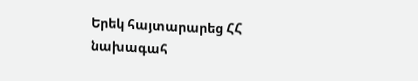Երեկ հայտարարեց ՀՀ նախագահ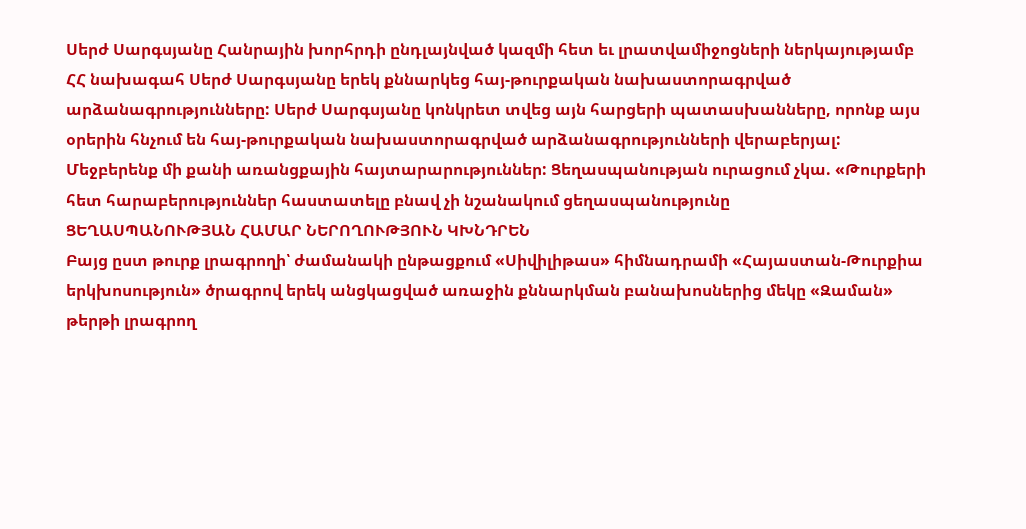Սերժ Սարգսյանը Հանրային խորհրդի ընդլայնված կազմի հետ եւ լրատվամիջոցների ներկայությամբ ՀՀ նախագահ Սերժ Սարգսյանը երեկ քննարկեց հայ-թուրքական նախաստորագրված արձանագրությունները: Սերժ Սարգսյանը կոնկրետ տվեց այն հարցերի պատասխանները, որոնք այս օրերին հնչում են հայ-թուրքական նախաստորագրված արձանագրությունների վերաբերյալ: Մեջբերենք մի քանի առանցքային հայտարարություններ: Ցեղասպանության ուրացում չկա. «Թուրքերի հետ հարաբերություններ հաստատելը բնավ չի նշանակում ցեղասպանությունը
ՑԵՂԱՍՊԱՆՈՒԹՅԱՆ ՀԱՄԱՐ ՆԵՐՈՂՈՒԹՅՈՒՆ ԿԽՆԴՐԵՆ
Բայց ըստ թուրք լրագրողի՝ ժամանակի ընթացքում «Սիվիլիթաս» հիմնադրամի «Հայաստան-Թուրքիա երկխոսություն» ծրագրով երեկ անցկացված առաջին քննարկման բանախոսներից մեկը «Զաման» թերթի լրագրող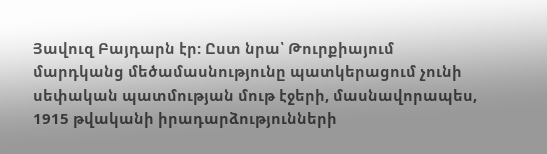Յավուզ Բայդարն էր: Ըստ նրա՝ Թուրքիայում մարդկանց մեծամասնությունը պատկերացում չունի սեփական պատմության մութ էջերի, մասնավորապես, 1915 թվականի իրադարձությունների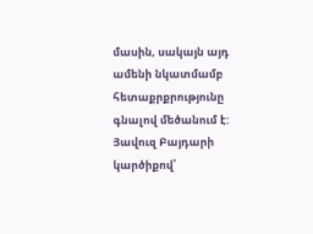մասին, սակայն այդ ամենի նկատմամբ հետաքրքրությունը գնալով մեծանում է: Յավուզ Բայդարի կարծիքով՝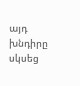այդ խնդիրը սկսեց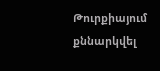Թուրքիայում քննարկվել